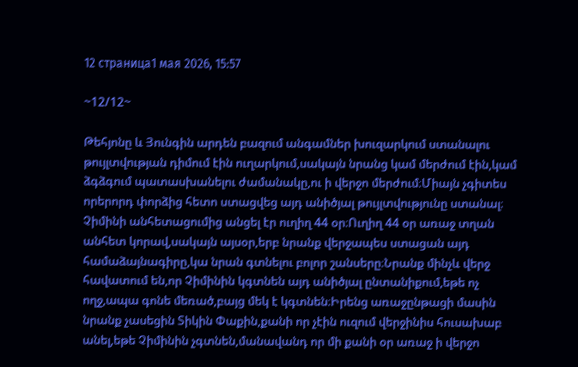12 страница1 мая 2026, 15:57

~12/12~

Թեհյոնը և Յունգին արդեն բազում անգամներ խուզարկում ստանալու թույլտվության դիմում էին ուղարկում,սակայն նրանց կամ մերժում էին,կամ ձգձգում պատասխանելու ժամանակը,ու ի վերջո մերժում։Միայն չգիտես որերորդ փորձից հետո ստացվեց այդ անիծյալ թույլտվությունը ստանալ։ Չիմինի անհետացումից անցել էր ուղիղ 44 օր։Ուղիղ 44 օր առաջ տղան անհետ կորավ,սակայն այսօր,երբ նրանք վերջապես ստացան այդ համաձայնագիրը,կա նրան գտնելու բոլոր շանսերը։Նրանք մինչև վերջ հավատում են,որ Չիմինին կգտնեն այդ անիծյալ ընտանիքում,եթե ոչ ողջ,ապա գոնե մեռած,բայց մեկ է կգտնեն։Իրենց առաջընթացի մասին նրանք չասեցին Տիկին Փաքին,քանի որ չէին ուզում վերջինիս հուսախաբ անել,եթե Չիմինին չգտնեն,մանավանդ որ մի քանի օր առաջ ի վերջո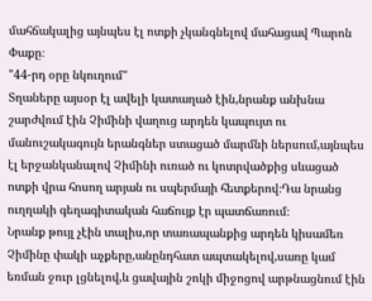մահճակալից այնպես էլ ոտքի չկանգնելով մահացավ Պարոն Փաքը։
"44-րդ օրը նկուղում"
Տղաները այսօր էլ ավելի կատաղած էին,նրանք անխնա շարժվում էին Չիմինի վաղուց արդեն կապույտ ու մանուշակագույն երանգներ ստացած մարմնի ներսում,այնպես էլ երջանկանալով Չիմինի ուռած ու կոտրվածքից սևացած ոտքի վրա հոսող արյան ու սպերմայի հետքերով։Դա նրանց ուղղակի գեղագիտական հաճույք էր պատճառում։
Նրանք թույլ չէին տալիս,որ տառապանքից արդեն կիսամեռ Չիմինը փակի աչքերը,անընդհատ ապտակելով,սառը կամ եռման ջուր լցնելով,և ցավային շոկի միջոցով արթնացնում էին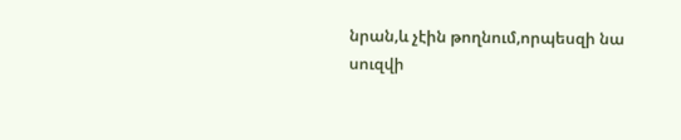նրան,և չէին թողնում,որպեսզի նա սուզվի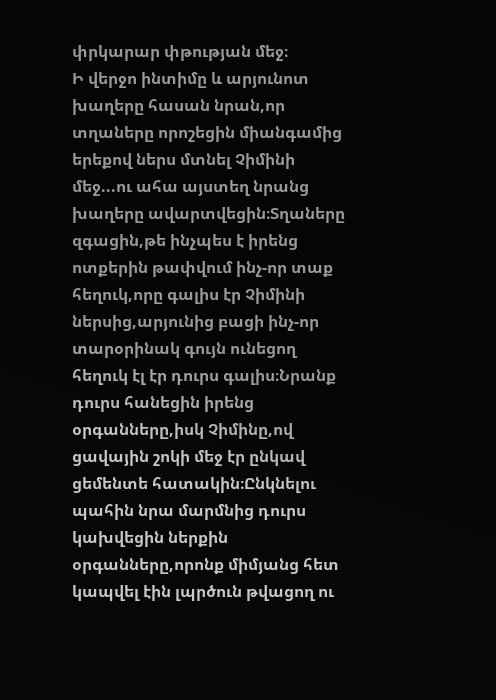փրկարար փթության մեջ։
Ի վերջո ինտիմը և արյունոտ խաղերը հասան նրան,որ տղաները որոշեցին միանգամից երեքով ներս մտնել Չիմինի մեջ...ու ահա այստեղ նրանց խաղերը ավարտվեցին։Տղաները զգացին,թե ինչպես է իրենց ոտքերին թափվում ինչ-որ տաք հեղուկ,որը գալիս էր Չիմինի ներսից,արյունից բացի ինչ-որ տարօրինակ գույն ունեցող հեղուկ էլ էր դուրս գալիս։Նրանք դուրս հանեցին իրենց օրգանները,իսկ Չիմինը,ով ցավային շոկի մեջ էր ընկավ ցեմենտե հատակին։Ընկնելու պահին նրա մարմնից դուրս կախվեցին ներքին օրգանները,որոնք միմյանց հետ կապվել էին լպրծուն թվացող ու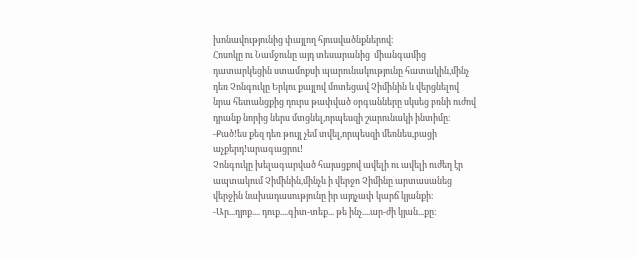խոնավությունից փայլող հյուսվածնքներով։
Հոսոկը ու Նամջունը այդ տեսարանից  միանգամից դատարկեցին ստամոքսի պարունակությունը հատակին,մինչ դեռ Չոնգուկը Երկու քայլով մոտեցավ Չիմինին և վերցնելով նրա հետանցքից դուրս թափված օրգանները սկսեց բռնի ուժով դրանք նորից ներս մտցնել,որպեսզի շարունակի ինտիմը։
-Քած!ես քեզ դեռ թույլ չեմ տվել,որպեսզի մեռնես,բացի աչքերդ!արագացրու!
Չոնգուկը խելագարված հայացքով ավելի ու ավելի ուժեղ էր ապտակում Չիմինին,մինչև ի վերջո Չիմինը արտասանեց վերջին նախադասությունը իր այդչափ կարճ կյանքի։
-Ար...դյոք.... դուք....գիտ-տեք... թե ինչ....ար-ժի կյան...քը։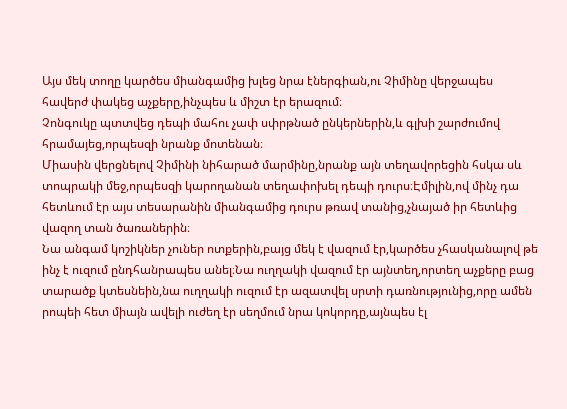Այս մեկ տողը կարծես միանգամից խլեց նրա էներգիան,ու Չիմինը վերջապես հավերժ փակեց աչքերը,ինչպես և միշտ էր երազում։
Չոնգուկը պտտվեց դեպի մահու չափ սփրթնած ընկերներին,և գլխի շարժումով հրամայեց,որպեսզի նրանք մոտենան։
Միասին վերցնելով Չիմինի նիհարած մարմինը,նրանք այն տեղավորեցին հսկա սև տոպրակի մեջ,որպեսզի կարողանան տեղափոխել դեպի դուրս։Էմիլին,ով մինչ դա հետևում էր այս տեսարանին միանգամից դուրս թռավ տանից,չնայած իր հետևից վազող տան ծառաներին։
Նա անգամ կոշիկներ չուներ ոտքերին,բայց մեկ է վազում էր,կարծես չհասկանալով թե ինչ է ուզում ընդհանրապես անել։Նա ուղղակի վազում էր այնտեղ,որտեղ աչքերը բաց տարածք կտեսնեին,նա ուղղակի ուզում էր ազատվել սրտի դառնությունից,որը ամեն րոպեի հետ միայն ավելի ուժեղ էր սեղմում նրա կոկորդը,այնպես էլ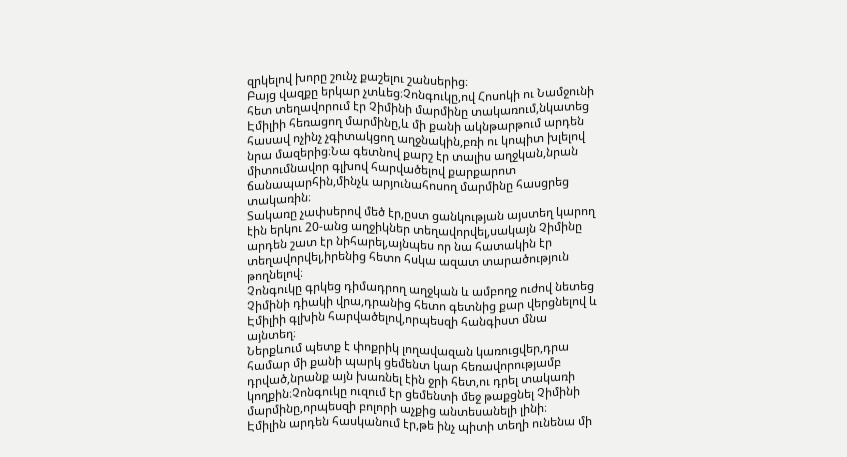զրկելով խորը շունչ քաշելու շանսերից։
Բայց վազքը երկար չտևեց։Չոնգուկը,ով Հոսոկի ու Նամջունի հետ տեղավորում էր Չիմինի մարմինը տակառում,նկատեց Էմիլիի հեռացող մարմինը,և մի քանի ակնթարթում արդեն հասավ ոչինչ չգիտակցող աղջնակին,բռի ու կոպիտ խլելով նրա մազերից։Նա գետնով քարշ էր տալիս աղջկան,նրան միտումնավոր գլխով հարվածելով քարքարոտ ճանապարհին,մինչև արյունահոսող մարմինը հասցրեց տակառին։
Տակառը չափսերով մեծ էր,ըստ ցանկության այստեղ կարող էին երկու 20-անց աղջիկներ տեղավորվել,սակայն Չիմինը արդեն շատ էր նիհարել,այնպես որ նա հատակին էր տեղավորվել,իրենից հետո հսկա ազատ տարածություն թողնելով։
Չոնգուկը գրկեց դիմադրող աղջկան և ամբողջ ուժով նետեց Չիմինի դիակի վրա,դրանից հետո գետնից քար վերցնելով և Էմիլիի գլխին հարվածելով,որպեսզի հանգիստ մնա այնտեղ։
Ներքևում պետք է փոքրիկ լողավազան կառուցվեր,դրա համար մի քանի պարկ ցեմենտ կար հեռավորությամբ դրված,նրանք այն խառնել էին ջրի հետ,ու դրել տակառի կողքին։Չոնգուկը ուզում էր ցեմենտի մեջ թաքցնել Չիմինի մարմինը,որպեսզի բոլորի աչքից անտեսանելի լինի։
Էմիլին արդեն հասկանում էր,թե ինչ պիտի տեղի ունենա մի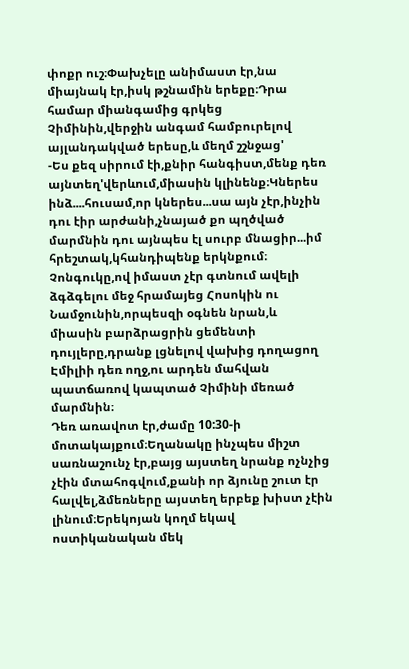փոքր ուշ։Փախչելը անիմաստ էր,նա միայնակ էր,իսկ թշնամին երեքը։Դրա համար միանգամից գրկեց Չիմինին,վերջին անգամ համբուրելով այլանդակված երեսը,և մեղմ շշնջաց'
-Ես քեզ սիրում էի,քնիր հանգիստ,մենք դեռ այնտեղ'վերևում,միասին կլինենք։Կներես ինձ....հուսամ,որ կներես...սա այն չէր,ինչին դու էիր արժանի,չնայած քո պղծված մարմնին դու այնպես էլ սուրբ մնացիր...իմ հրեշտակ,կհանդիպենք երկնքում։
Չոնգուկը,ով իմաստ չէր գտնում ավելի ձգձգելու մեջ հրամայեց Հոսոկին ու Նամջունին,որպեսզի օգնեն նրան,և միասին բարձրացրին ցեմենտի դույլերը,դրանք լցնելով վախից դողացող Էմիլիի դեռ ողջ,ու արդեն մահվան պատճառով կապտած Չիմինի մեռած մարմնին։
Դեռ առավոտ էր,ժամը 10:30-ի մոտակայքում։Եղանակը ինչպես միշտ սառնաշունչ էր,բայց այստեղ նրանք ոչնչից չէին մտահոգվում,քանի որ ձյունը շուտ էր հալվել,ձմեռները այստեղ երբեք խիստ չէին լինում։Երեկոյան կողմ եկավ ոստիկանական մեկ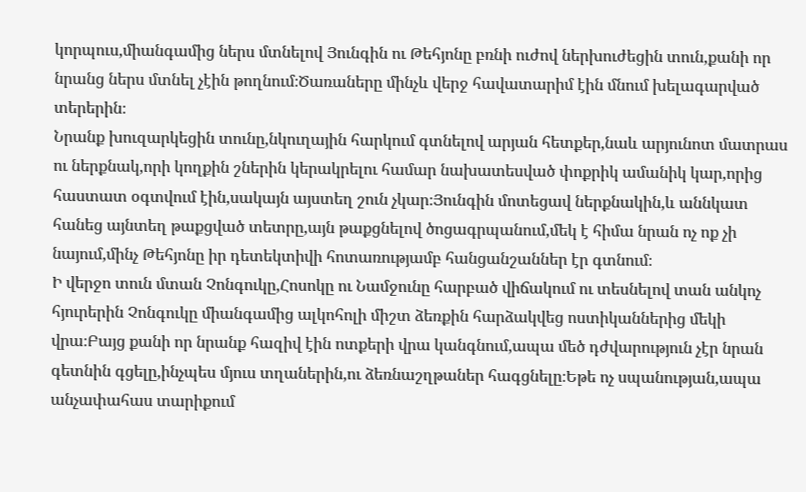կորպուս,միանգամից ներս մտնելով Յունգին ու Թեհյոնը բռնի ուժով ներխուժեցին տուն,քանի որ նրանց ներս մտնել չէին թողնում։Ծառաները մինչև վերջ հավատարիմ էին մնում խելագարված տերերին։
Նրանք խուզարկեցին տունը,նկուղային հարկում գտնելով արյան հետքեր,նաև արյունոտ մատրաս ու ներքնակ,որի կողքին շներին կերակրելու համար նախատեսված փոքրիկ ամանիկ կար,որից հաստատ օգտվում էին,սակայն այստեղ շուն չկար։Յունգին մոտեցավ ներքնակին,և աննկատ հանեց այնտեղ թաքցված տետրը,այն թաքցնելով ծոցագրպանում,մեկ է հիմա նրան ոչ ոք չի նայում,մինչ Թեհյոնը իր դետեկտիվի հոտառությամբ հանցանշաններ էր գտնում։
Ի վերջո տուն մտան Չոնգուկը,Հոսոկը ու Նամջունը հարբած վիճակում ու տեսնելով տան անկոչ հյուրերին Չոնգուկը միանգամից ալկոհոլի միշտ ձեռքին հարձակվեց ոստիկաններից մեկի վրա։Բայց քանի որ նրանք հազիվ էին ոտքերի վրա կանգնում,ապա մեծ դժվարություն չէր նրան գետնին գցելը,ինչպես մյուս տղաներին,ու ձեռնաշղթաներ հագցնելը։Եթե ոչ սպանության,ապա անչափահաս տարիքում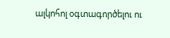ալկոհոլ օգտագործելու ու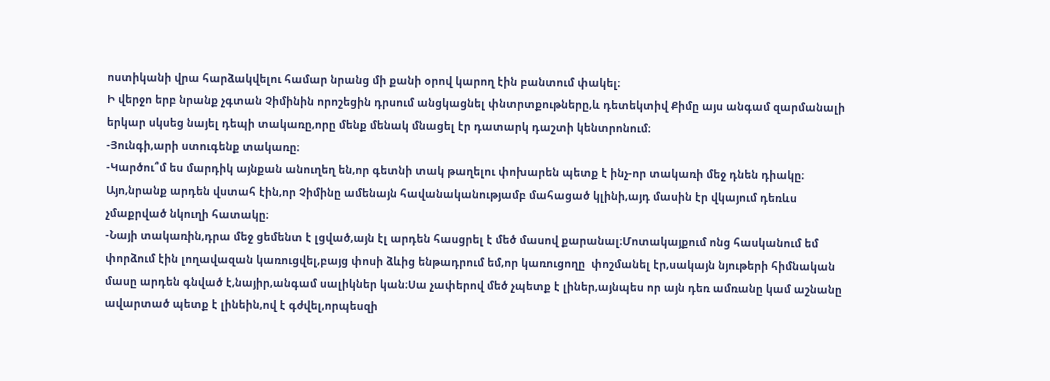ոստիկանի վրա հարձակվելու համար նրանց մի քանի օրով կարող էին բանտում փակել։
Ի վերջո երբ նրանք չգտան Չիմինին որոշեցին դրսում անցկացնել փնտրտքութները,և դետեկտիվ Քիմը այս անգամ զարմանալի երկար սկսեց նայել դեպի տակառը,որը մենք մենակ մնացել էր դատարկ դաշտի կենտրոնում։
-Յունգի,արի ստուգենք տակառը։
-Կարծու՞մ ես մարդիկ այնքան անուղեղ են,որ գետնի տակ թաղելու փոխարեն պետք է ինչ-որ տակառի մեջ դնեն դիակը։
Այո,նրանք արդեն վստահ էին,որ Չիմինը ամենայն հավանականությամբ մահացած կլինի,այդ մասին էր վկայում դեռևս չմաքրված նկուղի հատակը։
-Նայի տակառին,դրա մեջ ցեմենտ է լցված,այն էլ արդեն հասցրել է մեծ մասով քարանալ։Մոտակայքում ոնց հասկանում եմ փորձում էին լողավազան կառուցվել,բայց փոսի ձևից ենթադրում եմ,որ կառուցողը  փոշմանել էր,սակայն նյութերի հիմնական մասը արդեն գնված է,նայիր,անգամ սալիկներ կան։Սա չափերով մեծ չպետք է լիներ,այնպես որ այն դեռ ամռանը կամ աշնանը ավարտած պետք է լինեին,ով է գժվել,որպեսզի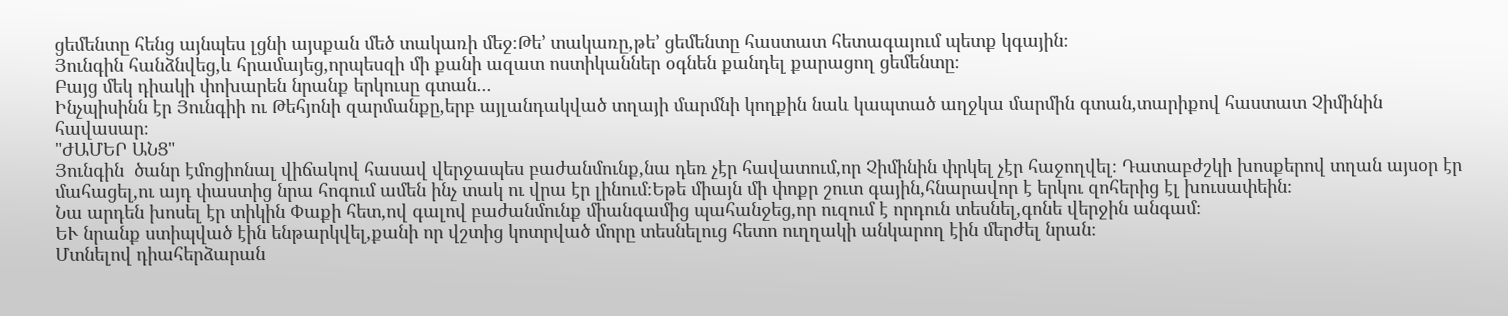ցեմենտը հենց այնպես լցնի այսքան մեծ տակառի մեջ։Թե’ տակառը,թե’ ցեմենտը հաստատ հետագայում պետք կգային։
Յունգին հանձնվեց,և հրամայեց,որպեսզի մի քանի ազատ ոստիկաններ օգնեն քանդել քարացող ցեմենտը։
Բայց մեկ դիակի փոխարեն նրանք երկուսը գտան...
Ինչպիսինն էր Յունգիի ու Թեհյոնի զարմանքը,երբ այլանդակված տղայի մարմնի կողքին նաև կապտած աղջկա մարմին գտան,տարիքով հաստատ Չիմինին հավասար։
"ԺԱՄԵՐ ԱՆՑ"
Յունգին  ծանր էմոցիոնալ վիճակով հասավ վերջապես բաժանմունք,նա դեռ չէր հավատում,որ Չիմինին փրկել չէր հաջողվել։ Դատաբժշկի խոսքերով տղան այսօր էր մահացել,ու այդ փաստից նրա հոգում ամեն ինչ տակ ու վրա էր լինում։Եթե միայն մի փոքր շուտ գային,հնարավոր է երկու զոհերից էլ խուսափեին։
Նա արդեն խոսել էր տիկին Փաքի հետ,ով գալով բաժանմունք միանգամից պահանջեց,որ ուզում է որդուն տեսնել,գոնե վերջին անգամ։
ԵՒ նրանք ստիպված էին ենթարկվել,քանի որ վշտից կոտրված մորը տեսնելուց հետո ուղղակի անկարող էին մերժել նրան։
Մտնելով դիահերձարան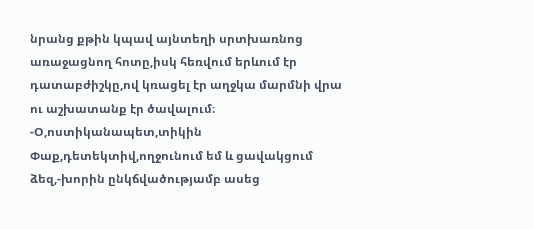նրանց քթին կպավ այնտեղի սրտխառնոց առաջացնող հոտը,իսկ հեռվում երևում էր դատաբժիշկը,ով կռացել էր աղջկա մարմնի վրա ու աշխատանք էր ծավալում։
-Օ,ոստիկանապետ,տիկին Փաք,դետեկտիվ,ողջունում եմ և ցավակցում ձեզ,-խորին ընկճվածությամբ ասեց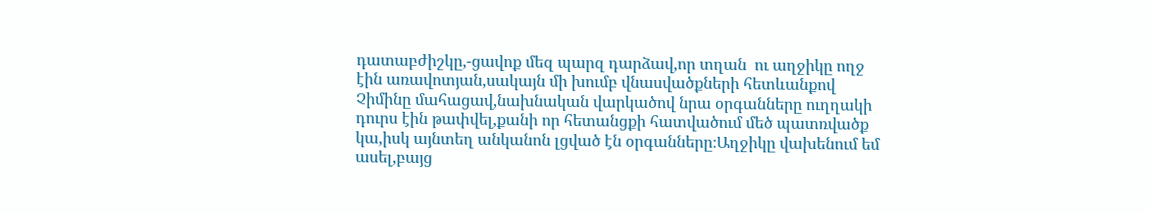դատաբժիշկը,-ցավոք մեզ պարզ դարձավ,որ տղան  ու աղջիկը ողջ էին առավոտյան,սակայն մի խումբ վնասվածքների հետևանքով Չիմինը մահացավ,նախնական վարկածով նրա օրգանները ուղղակի դուրս էին թափվել,քանի որ հետանցքի հատվածում մեծ պատռվածք կա,իսկ այնտեղ անկանոն լցված էն օրգանները։Աղջիկը վախենում եմ ասել,բայց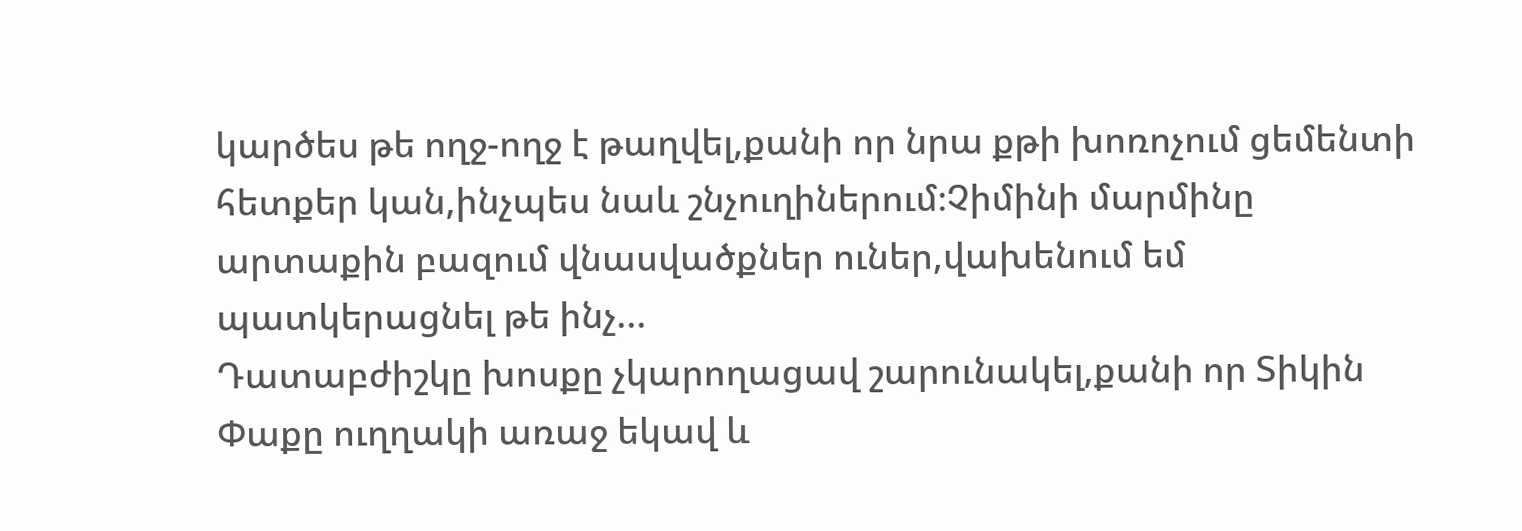կարծես թե ողջ-ողջ է թաղվել,քանի որ նրա քթի խոռոչում ցեմենտի հետքեր կան,ինչպես նաև շնչուղիներում։Չիմինի մարմինը արտաքին բազում վնասվածքներ ուներ,վախենում եմ պատկերացնել թե ինչ...
Դատաբժիշկը խոսքը չկարողացավ շարունակել,քանի որ Տիկին Փաքը ուղղակի առաջ եկավ և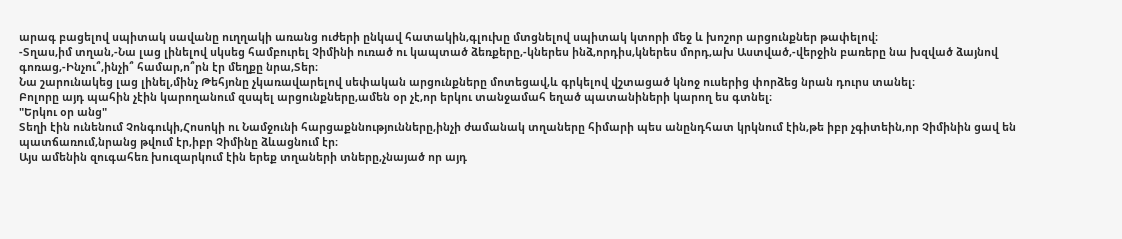արագ բացելով սպիտակ սավանը ուղղակի առանց ուժերի ընկավ հատակին,գլուխը մտցնելով սպիտակ կտորի մեջ և խոշոր արցունքներ թափելով։
-Տղաս,իմ տղան,-Նա լաց լինելով սկսեց համբուրել Չիմինի ուռած ու կապտած ձեռքերը,-կներես ինձ,որդիս,կներես մորդ,ախ Աստված,-վերջին բառերը նա խզված ձայնով գոռաց,-Ինչու՞,ինչի՞ համար,ո՞րն էր մեղքը նրա,Տեր։
Նա շարունակեց լաց լինել,մինչ Թեհյոնը չկառավարելով սեփական արցունքները մոտեցավ,և գրկելով վշտացած կնոջ ուսերից փորձեց նրան դուրս տանել։
Բոլորը այդ պահին չէին կարողանում զսպել արցունքները,ամեն օր չէ,որ երկու տանջամահ եղած պատանիների կարող ես գտնել։
"Երկու օր անց"
Տեղի էին ունենում Չոնգուկի,Հոսոկի ու Նամջունի հարցաքննությունները,ինչի ժամանակ տղաները հիմարի պես անընդհատ կրկնում էին,թե իբր չգիտեին,որ Չիմինին ցավ են պատճառում,նրանց թվում էր,իբր Չիմինը ձևացնում էր։
Այս ամենին զուգահեռ խուզարկում էին երեք տղաների տները,չնայած որ այդ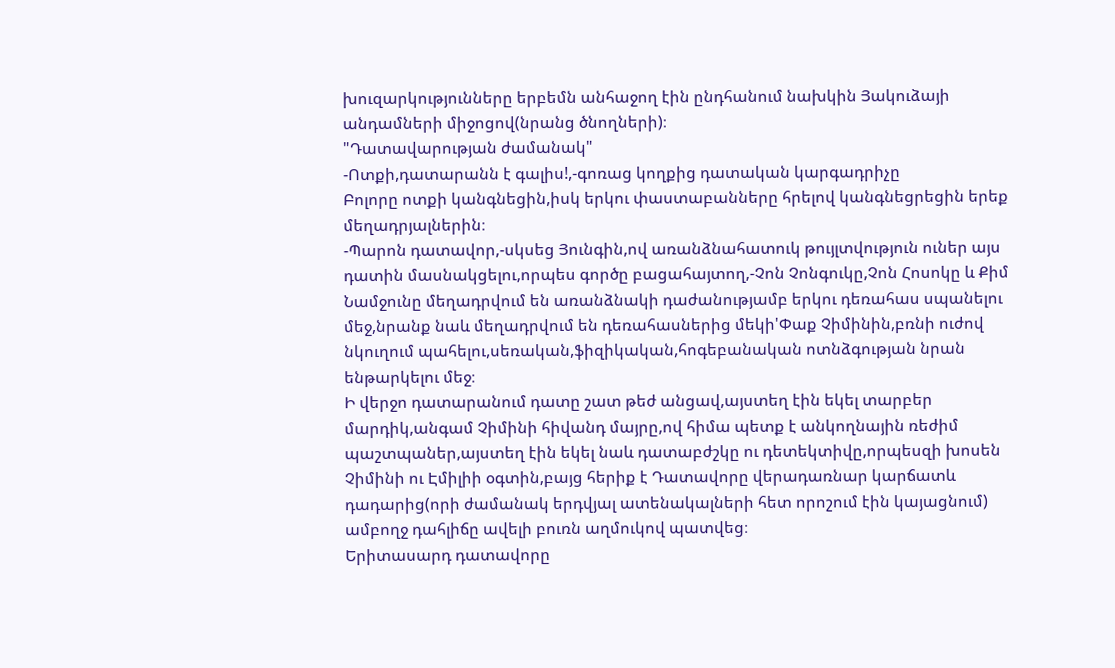խուզարկությունները երբեմն անհաջող էին ընդհանում նախկին Յակուձայի անդամների միջոցով(նրանց ծնողների)։
"Դատավարության ժամանակ"
-Ոտքի,դատարանն է գալիս!,-գոռաց կողքից դատական կարգադրիչը
Բոլորը ոտքի կանգնեցին,իսկ երկու փաստաբանները հրելով կանգնեցրեցին երեք մեղադրյալներին։
-Պարոն դատավոր,-սկսեց Յունգին,ով առանձնահատուկ թույլտվություն ուներ այս դատին մասնակցելու,որպես գործը բացահայտող,-Չոն Չոնգուկը,Չոն Հոսոկը և Քիմ Նամջունը մեղադրվում են առանձնակի դաժանությամբ երկու դեռահաս սպանելու մեջ,նրանք նաև մեղադրվում են դեռահասներից մեկի'Փաք Չիմինին,բռնի ուժով նկուղում պահելու,սեռական,ֆիզիկական,հոգեբանական ոտնձգության նրան ենթարկելու մեջ։
Ի վերջո դատարանում դատը շատ թեժ անցավ,այստեղ էին եկել տարբեր մարդիկ,անգամ Չիմինի հիվանդ մայրը,ով հիմա պետք է անկողնային ռեժիմ պաշտպաներ,այստեղ էին եկել նաև դատաբժշկը ու դետեկտիվը,որպեսզի խոսեն Չիմինի ու Էմիլիի օգտին,բայց հերիք է Դատավորը վերադառնար կարճատև դադարից(որի ժամանակ երդվյալ ատենակալների հետ որոշում էին կայացնում) ամբողջ դահլիճը ավելի բուռն աղմուկով պատվեց։
Երիտասարդ դատավորը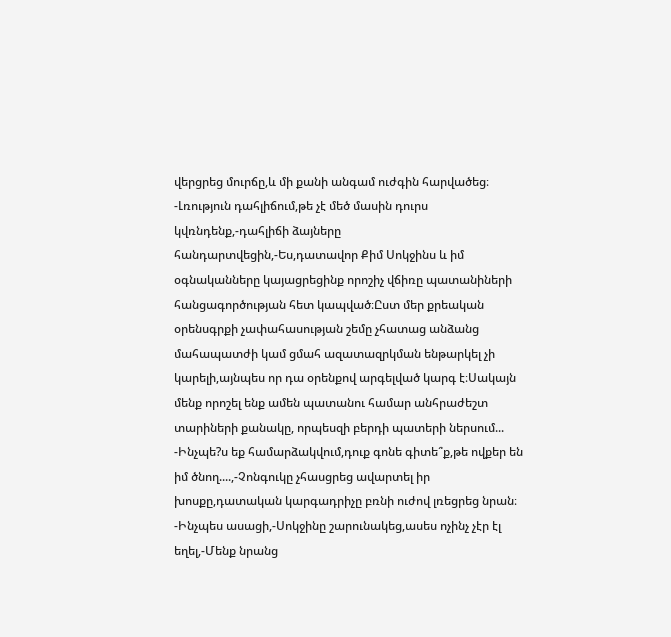վերցրեց մուրճը,և մի քանի անգամ ուժգին հարվածեց։
-Լռություն դահլիճում,թե չէ մեծ մասին դուրս կվռնդենք,-դահլիճի ձայները հանդարտվեցին,-Ես,դատավոր Քիմ Սոկջինս և իմ օգնականները կայացրեցինք որոշիչ վճիռը պատանիների հանցագործության հետ կապված։Ըստ մեր քրեական օրենսգրքի չափահասության շեմը չհատաց անձանց մահապատժի կամ ցմահ ազատազրկման ենթարկել չի կարելի,այնպես որ դա օրենքով արգելված կարգ է։Սակայն մենք որոշել ենք ամեն պատանու համար անհրաժեշտ տարիների քանակը, որպեսզի բերդի պատերի ներսում...
-Ինչպե?ս եք համարձակվում,դուք գոնե գիտե՞ք,թե ովքեր են իմ ծնող....,-Չոնգուկը չհասցրեց ավարտել իր խոսքը,դատական կարգադրիչը բռնի ուժով լռեցրեց նրան։
-Ինչպես ասացի,-Սոկջինը շարունակեց,ասես ոչինչ չէր էլ եղել,-Մենք նրանց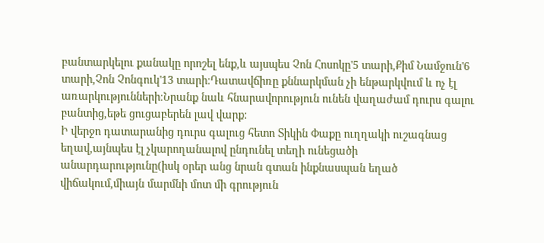բանտարկելու քանակը որոշել ենք,և այսպես Չոն Հոսոկը'5 տարի,Քիմ Նամջուն'6 տարի,Չոն Չոնգուկ'13 տարի։Դատավճիռը քննարկման չի ենթարկվում և ոչ էլ առարկությունների։Նրանք նաև հնարավորություն ունեն վաղաժամ դուրս գալու բանտից,եթե ցուցաբերեն լավ վարք։
Ի վերջո դատարանից դուրս գալուց հետո Տիկին Փաքը ուղղակի ուշագնաց եղավ,այնպես էլ չկարողանալով ընդունել տեղի ունեցածի անարդարությունը(իսկ օրեր անց նրան գտան ինքնասպան եղած վիճակում,միայն մարմնի մոտ մի գրություն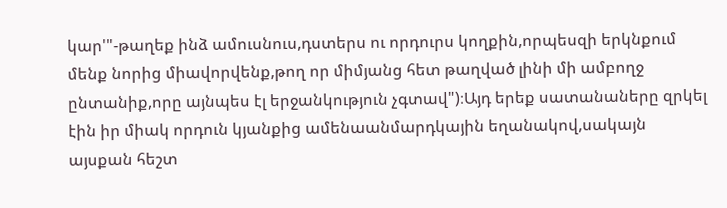կար'"-թաղեք ինձ ամուսնուս,դստերս ու որդուրս կողքին,որպեսզի երկնքում մենք նորից միավորվենք,թող որ միմյանց հետ թաղված լինի մի ամբողջ ընտանիք,որը այնպես էլ երջանկություն չգտավ")։Այդ երեք սատանաները զրկել էին իր միակ որդուն կյանքից ամենաանմարդկային եղանակով,սակայն այսքան հեշտ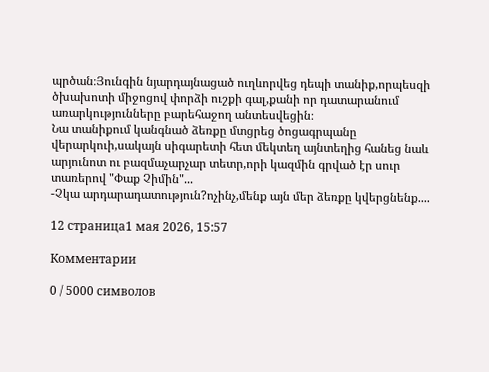պրծան։Յունգին նյարդայնացած ուղևորվեց դեպի տանիք,որպեսզի ծխախոտի միջոցով փորձի ուշքի գալ,քանի որ դատարանում առարկությունները բարեհաջող անտեսվեցին։
Նա տանիքում կանգնած ձեռքը մտցրեց ծոցագրպանը վերարկուի,սակայն սիգարետի հետ մեկտեղ այնտեղից հանեց նաև արյունոտ ու բազմաչարչար տետր,որի կազմին գրված էր սուր տառերով "Փաք Չիմին"...
-Չկա արդարադատություն?ոչինչ,մենք այն մեր ձեռքը կվերցնենք....

12 страница1 мая 2026, 15:57

Комментарии

0 / 5000 символов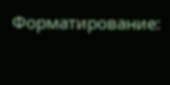Форматирование: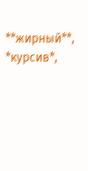**жирный**, *курсив*,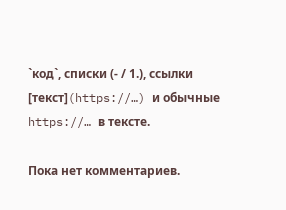`код`, списки (- / 1.), ссылки [текст](https://…) и обычные https://… в тексте.

Пока нет комментариев.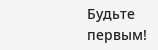Будьте первым!